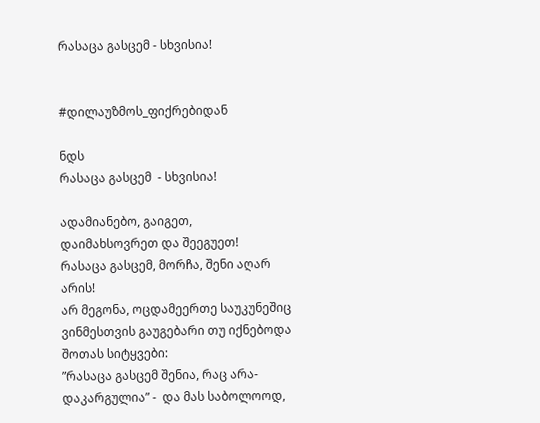რასაცა გასცემ - სხვისია!


#დილაუზმოს_ფიქრებიდან

ნდს
რასაცა გასცემ  - სხვისია!

ადამიანებო, გაიგეთ, დაიმახსოვრეთ და შეეგუეთ!
რასაცა გასცემ, მორჩა, შენი აღარ არის!
არ მეგონა, ოცდამეერთე საუკუნეშიც ვინმესთვის გაუგებარი თუ იქნებოდა შოთას სიტყვები:
”რასაცა გასცემ შენია, რაც არა- დაკარგულია” -  და მას საბოლოოდ,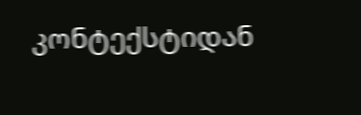კონტექსტიდან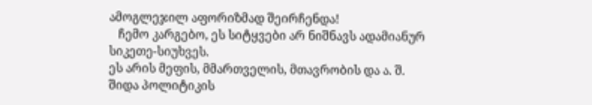ამოგლეჯილ აფორიზმად შეირჩენდა!
   ჩემო კარგებო, ეს სიტყვები არ ნიშნავს ადამიანურ სიკეთე-სიუხვეს.
ეს არის მეფის, მმართველის, მთავრობის და ა. შ.  შიდა პოლიტიკის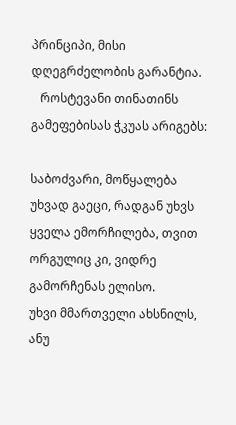პრინციპი, მისი დღეგრძელობის გარანტია.
   როსტევანი თინათინს გამეფებისას ჭკუას არიგებს:

საბოძვარი, მოწყალება უხვად გაეცი, რადგან უხვს ყველა ემორჩილება, თვით ორგულიც კი, ვიდრე გამორჩენას ელისო.
უხვი მმართველი ახსნილს, ანუ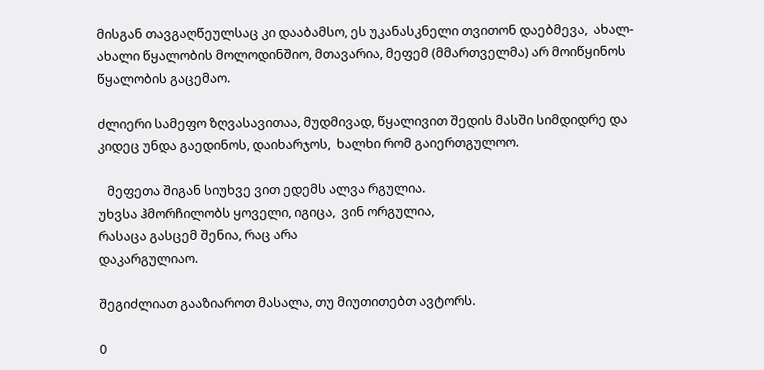მისგან თავგაღწეულსაც კი დააბამსო, ეს უკანასკნელი თვითონ დაებმევა,  ახალ-ახალი წყალობის მოლოდინშიო, მთავარია, მეფემ (მმართველმა) არ მოიწყინოს წყალობის გაცემაო.

ძლიერი სამეფო ზღვასავითაა, მუდმივად, წყალივით შედის მასში სიმდიდრე და კიდეც უნდა გაედინოს, დაიხარჯოს,  ხალხი რომ გაიერთგულოო.

   მეფეთა შიგან სიუხვე ვით ედემს ალვა რგულია.
უხვსა ჰმორჩილობს ყოველი, იგიცა,  ვინ ორგულია,
რასაცა გასცემ შენია, რაც არა
დაკარგულიაო.

შეგიძლიათ გააზიაროთ მასალა, თუ მიუთითებთ ავტორს.

0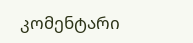კომენტარი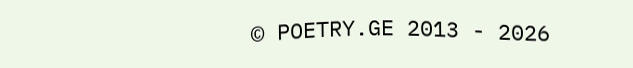© POETRY.GE 2013 - 2026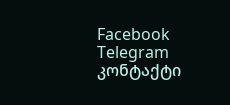Facebook Telegram კონტაქტი